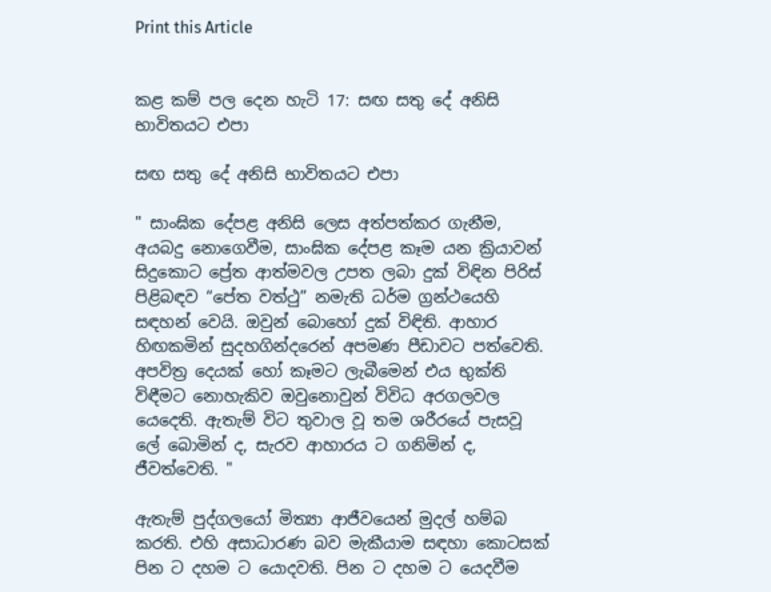Print this Article


කළ කම් පල දෙන හැටි 17: සඟ සතු දේ අනිසි භාවිතයට එපා

සඟ සතු දේ අනිසි භාවිතයට එපා

" සාංඝික දේපළ අනිසි ලෙස අත්පත්කර ගැනීම, අයබදු නොගෙවීම, සාංඝික දේපළ කෑම යන ක්‍රියාවන් සිදුකොට ප්‍රේත ආත්මවල උපත ලබා දුක් විඳින පිරිස් පිළිබඳව “පේත වත්ථු” නමැති ධර්ම ග්‍රන්ථයෙහි සඳහන් වෙයි. ඔවුන් බොහෝ දුක් විඳිති. ආහාර හිඟකමින් සුදහගින්දරෙන් අපමණ පීඩාවට පත්වෙති. අපවිත්‍ර දෙයක් හෝ කෑමට ලැබීමෙන් එය භුක්ති විඳීමට නොහැකිව ඔවුනොවුන් විවිධ අරගලවල යෙදෙති. ඇතැම් විට තුවාල වූ තම ශරීරයේ පැසවූ ලේ බොමින් ද, සැරව ආහාරය ට ගනිමින් ද, ජීවත්වෙති. "

ඇතැම් පුද්ගලයෝ මිත්‍යා ආජීවයෙන් මුදල් හම්බ කරති. එහි අසාධාරණ බව මැකීයාම සඳහා කොටසක් පින ට දහම ට යොදවති. පින ට දහම ට යෙදවීම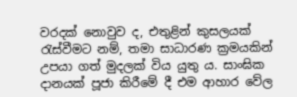වරදක් නොවුව ද, එතුළින් කුසලයක් රැස්වීමට නම්, තමා සාධාරණ ක්‍රමයකින් උපයා ගත් මුදලක් විය යුතු ය. සාංඝික දානයක් පූජා කිරීමේ දී එම ආහාර වේල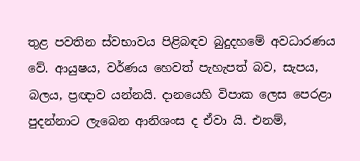තුළ පවතින ස්වභාවය පිළිබඳව බුදුදහමේ අවධාරණය වේ. ආයුෂය, වර්ණය හෙවත් පැහැපත් බව, සැපය, බලය, ප්‍රඥාව යන්නයි. දානයෙහි විපාක ලෙස පෙරළා පුදන්නාට ලැබෙන ආනිශංස ද ඒවා යි. එනම්,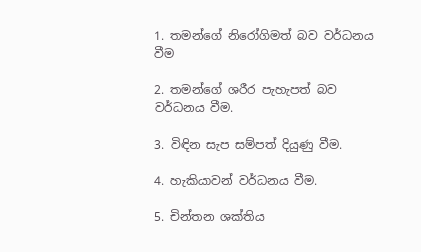1. තමන්ගේ නිරෝගිමත් බව වර්ධනය වීම

2. තමන්ගේ ශරීර පැහැපත් බව වර්ධනය වීම.

3. විඳින සැප සම්පත් දියුණු වීම.

4. හැකියාවන් වර්ධනය වීම.

5. චින්තන ශක්තිය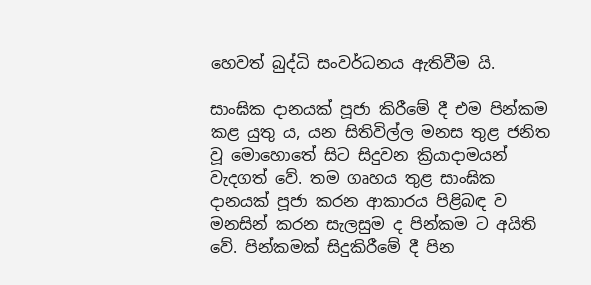හෙවත් බුද්ධි සංවර්ධනය ඇතිවීම යි.

සාංඝික දානයක් පූජා කිරීමේ දී එම පින්කම කළ යුතු ය, යන සිතිවිල්ල මනස තුළ ජනිත වූ මොහොතේ සිට සිදුවන ක්‍රියාදාමයන් වැදගත් වේ. තම ගෘහය තුළ සාංඝික දානයක් පූජා කරන ආකාරය පිළිබඳ ව මනසින් කරන සැලසුම ද පින්කම ට අයිති වේ. පින්කමක් සිදුකිරීමේ දී පින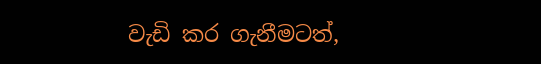වැඩි කර ගැනීමටත්,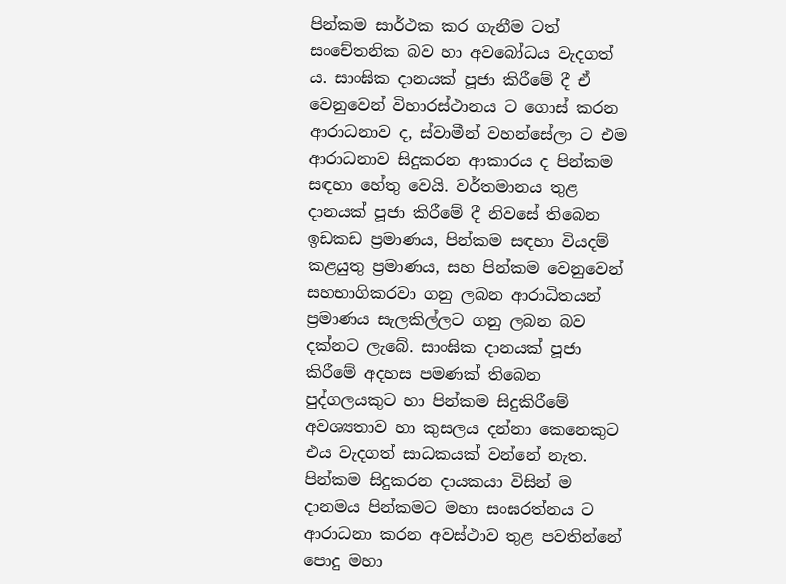පින්කම සාර්ථක කර ගැනීම ටත් සංචේතනික බව හා අවබෝධය වැදගත් ය. සාංඝික දානයක් පූජා කිරීමේ දී ඒ වෙනුවෙන් විහාරස්ථානය ට ගොස් කරන ආරාධනාව ද, ස්වාමීන් වහන්සේලා ට එම ආරාධනාව සිදුකරන ආකාරය ද පින්කම සඳහා හේතු වෙයි. වර්තමානය තුළ දානයක් පූජා කිරීමේ දී නිවසේ තිබෙන ඉඩකඩ ප්‍රමාණය, පින්කම සඳහා වියදම් කළයුතු ප්‍රමාණය, සහ පින්කම වෙනුවෙන් සහභාගිකරවා ගනු ලබන ආරාධිතයන් ප්‍රමාණය සැලකිල්ලට ගනු ලබන බව දක්නට ලැබේ. සාංඝික දානයක් පූජා කිරීමේ අදහස පමණක් තිබෙන පුද්ගලයකුට හා පින්කම සිදුකිරීමේ අවශ්‍යතාව හා කුසලය දන්නා කෙනෙකුට එය වැදගත් සාධකයක් වන්නේ නැත. පින්කම සිදුකරන දායකයා විසින් ම දානමය පින්කමට මහා සංඝරත්නය ට ආරාධනා කරන අවස්ථාව තුළ පවතින්නේ පොදු මහා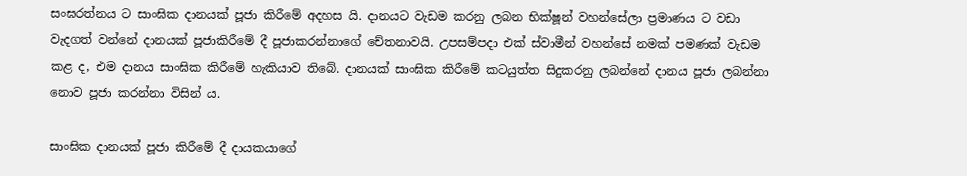සංඝරත්නය ට සාංඝික දානයක් පූජා කිරීමේ අදහස යි. දානයට වැඩම කරනු ලබන භික්ෂූන් වහන්සේලා ප්‍රමාණය ට වඩා වැදගත් වන්නේ දානයක් පූජාකිරීමේ දී පූජාකරන්නාගේ චේතනාවයි. උපසම්පදා එක් ස්වාමීන් වහන්සේ නමක් පමණක් වැඩම කළ ද, එම දානය සාංඝික කිරීමේ හැකියාව තිබේ. දානයක් සාංඝික කිරීමේ කටයුත්ත සිදුකරනු ලබන්නේ දානය පූජා ලබන්නා නොව පූජා කරන්නා විසින් ය.

සාංඝික දානයක් පූජා කිරීමේ දී දායකයාගේ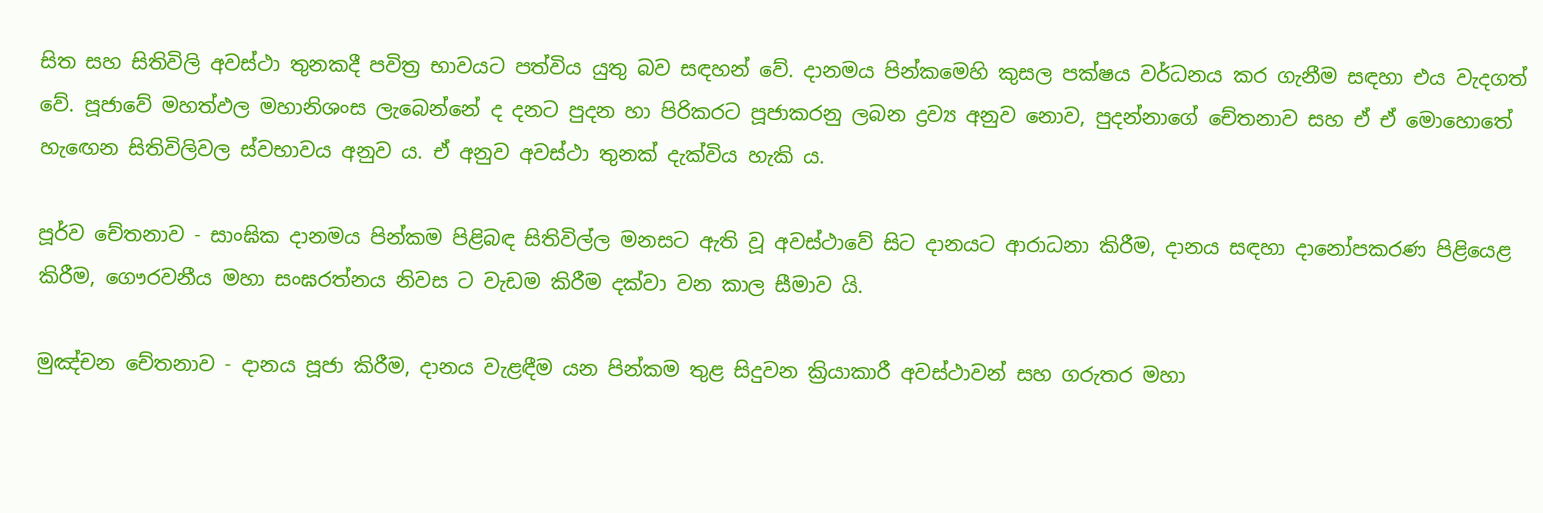සිත සහ සිතිවිලි අවස්ථා තුනකදී පවිත්‍ර භාවයට පත්විය යුතු බව සඳහන් වේ. දානමය පින්කමෙහි කුසල පක්ෂය වර්ධනය කර ගැනීම සඳහා එය වැදගත් වේ. පූජාවේ මහත්ඵල මහානිශංස ලැබෙන්නේ ද දනට පුදන හා පිරිකරට පූජාකරනු ලබන ද්‍රව්‍ය අනුව නොව, පුදන්නාගේ චේතනාව සහ ඒ ඒ මොහොතේ හැඟෙන සිතිවිලිවල ස්වභාවය අනුව ය. ඒ අනුව අවස්ථා තුනක් දැක්විය හැකි ය.

පූර්ව චේතනාව - සාංඝික දානමය පින්කම පිළිබඳ සිතිවිල්ල මනසට ඇති වූ අවස්ථාවේ සිට දානයට ආරාධනා කිරීම, දානය සඳහා දානෝපකරණ පිළියෙළ කිරීම, ගෞරවනීය මහා සංඝරත්නය නිවස ට වැඩම කිරීම දක්වා වන කාල සීමාව යි.

මුඤ්චන චේතනාව - දානය පූජා කිරීම, දානය වැළඳීම යන පින්කම තුළ සිදුවන ක්‍රියාකාරී අවස්ථාවන් සහ ගරුතර මහා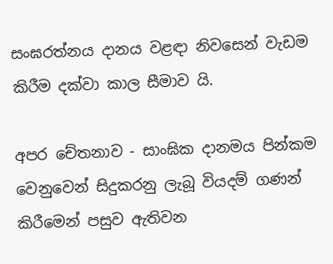සංඝරත්නය දානය වළඳා නිවසෙන් වැඩම කිරීම දක්වා කාල සීමාව යි.

අපර චේතනාව - සාංඝික දානමය පින්කම වෙනුවෙන් සිදුකරනු ලැබූ වියදම් ගණන් කිරීමෙන් පසුව ඇතිවන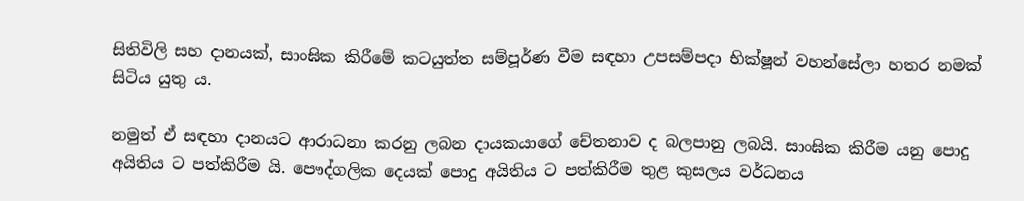සිතිවිලි සහ දානයක්, සාංඝික කිරීමේ කටයුත්ත සම්පූර්ණ වීම සඳහා උපසම්පදා භික්ෂූන් වහන්සේලා හතර නමක් සිටිය යුතු ය.

නමුත් ඒ සඳහා දානයට ආරාධනා කරනු ලබන දායකයාගේ චේතනාව ද බලපානු ලබයි. සාංඝික කිරීම යනු පොදු අයිතිය ට පත්කිරීම යි. පෞද්ගලික දෙයක් පොදු අයිතිය ට පත්කිරීම තුළ කුසලය වර්ධනය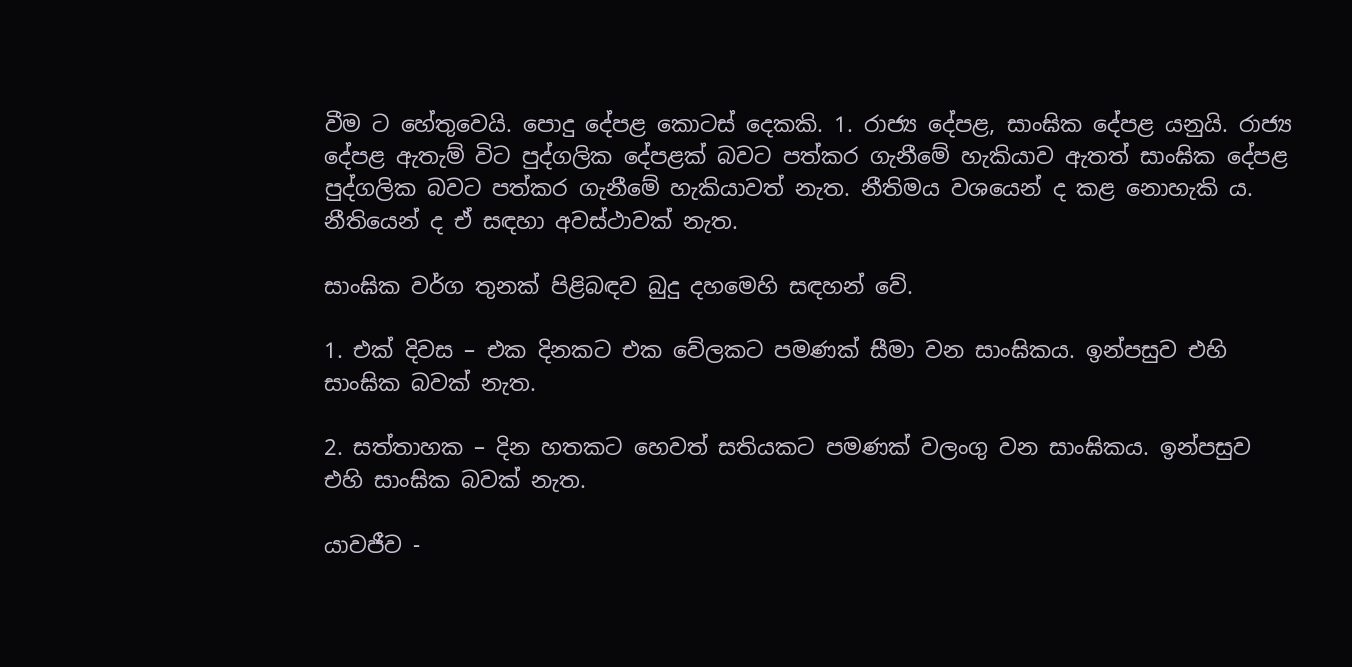වීම ට හේතුවෙයි. පොදු දේපළ කොටස් දෙකකි. 1. රාජ්‍ය දේපළ, සාංඝික දේපළ යනුයි. රාජ්‍ය දේපළ ඇතැම් විට පුද්ගලික දේපළක් බවට පත්කර ගැනීමේ හැකියාව ඇතත් සාංඝික දේපළ පුද්ගලික බවට පත්කර ගැනීමේ හැකියාවත් නැත. නීතිමය වශයෙන් ද කළ නොහැකි ය. නීතියෙන් ද ඒ සඳහා අවස්ථාවක් නැත.

සාංඝික වර්ග තුනක් පිළිබඳව බුදු දහමෙහි සඳහන් වේ.

1. එක් දිවස – එක දිනකට එක වේලකට පමණක් සීමා වන සාංඝිකය. ඉන්පසුව එහි සාංඝික බවක් නැත.

2. සත්තාහක – දින හතකට හෙවත් සතියකට පමණක් වලංගු වන සාංඝිකය. ඉන්පසුව එහි සාංඝික බවක් නැත.

යාවජීව -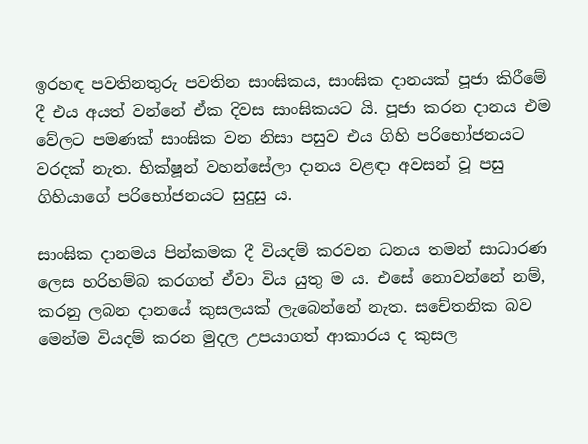ඉරහඳ පවතිනතුරු පවතින සාංඝිකය, සාංඝික දානයක් පූජා කිරීමේ දී එය අයත් වන්නේ ඒක දිවස සාංඝිකයට යි. පූජා කරන දානය එම වේලට පමණක් සාංඝික වන නිසා පසුව එය ගිහි පරිභෝජනයට වරදක් නැත. භික්ෂූන් වහන්සේලා දානය වළඳා අවසන් වූ පසු ගිහියාගේ පරිභෝජනයට සුදුසු ය.

සාංඝික දානමය පින්කමක දී වියදම් කරවන ධනය තමන් සාධාරණ ලෙස හරිහම්බ කරගත් ඒවා විය යුතු ම ය. එසේ නොවන්නේ නම්, කරනු ලබන දානයේ කුසලයක් ලැබෙන්නේ නැත. සචේතනික බව මෙන්ම වියදම් කරන මුදල උපයාගත් ආකාරය ද කුසල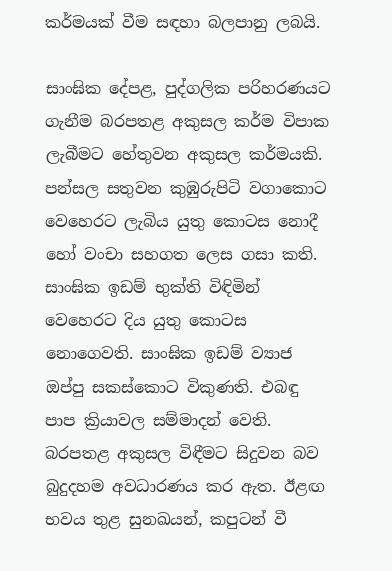කර්මයක් වීම සඳහා බලපානු ලබයි.

සාංඝික දේපළ, පුද්ගලික පරිහරණයට ගැනීම බරපතළ අකුසල කර්ම විපාක ලැබීමට හේතුවන අකුසල කර්මයකි. පන්සල සතුවන කුඹුරුපිටි වගාකොට වෙහෙරට ලැබිය යුතු කොටස නොදී හෝ වංචා සහගත ලෙස ගසා කති. සාංඝික ඉඩම් භුක්ති විඳිමින් වෙහෙරට දිය යුතු කොටස නොගෙවති. සාංඝික ඉඩම් ව්‍යාජ ඔප්පු සකස්කොට විකුණති. එබඳු පාප ක්‍රියාවල සම්මාදන් වෙති. බරපතළ අකුසල විඳීමට සිදුවන බව බුදුදහම අවධාරණය කර ඇත. ඊළඟ භවය තුළ සුනඛයන්, කපුටන් වී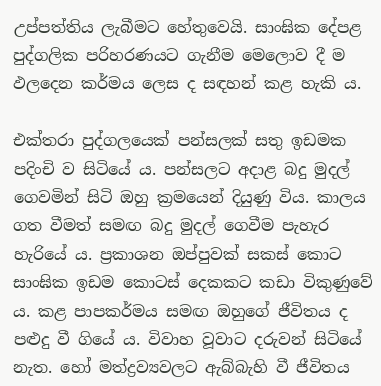උප්පත්තිය ලැබීමට හේතුවෙයි. සාංඝික දේපළ පුද්ගලික පරිහරණයට ගැනීම මෙලොව දී ම ඵලදෙන කර්මය ලෙස ද සඳහන් කළ හැකි ය.

එක්තරා පුද්ගලයෙක් පන්සලක් සතු ඉඩමක පදිංචි ව සිටියේ ය. පන්සලට අදාළ බදු මුදල් ගෙවමින් සිටි ඔහු ක්‍රමයෙන් දියුණු විය. කාලය ගත වීමත් සමඟ බදු මුදල් ගෙවීම පැහැර හැරියේ ය. ප්‍රකාශන ඔප්පුවක් සකස් කොට සාංඝික ඉඩම කොටස් දෙකකට කඩා විකුණුවේ ය. කළ පාපකර්මය සමඟ ඔහුගේ ජීවිතය ද පළුදු වී ගියේ ය. විවාහ වූවාට දරුවන් සිටියේ නැත. හෝ මත්ද්‍රව්‍යවලට ඇබ්බැහි වී ජීවිතය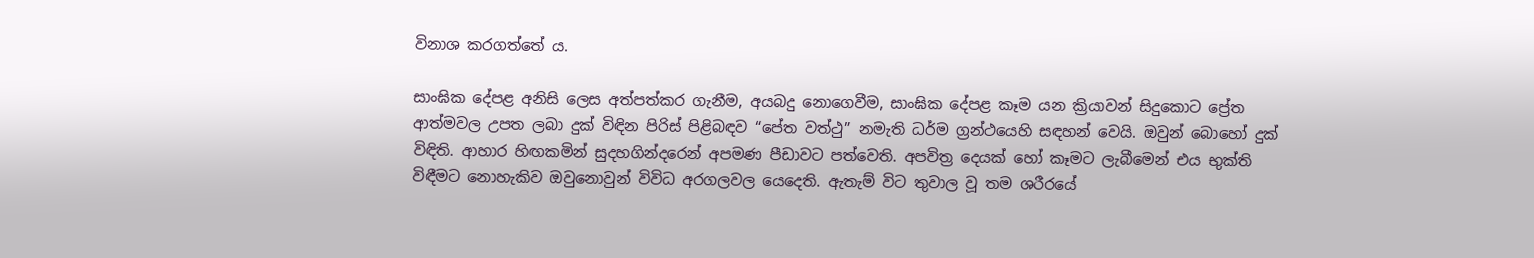විනාශ කරගත්තේ ය.

සාංඝික දේපළ අනිසි ලෙස අත්පත්කර ගැනීම, අයබදු නොගෙවීම, සාංඝික දේපළ කෑම යන ක්‍රියාවන් සිදුකොට ප්‍රේත ආත්මවල උපත ලබා දුක් විඳින පිරිස් පිළිබඳව “පේත වත්ථු” නමැති ධර්ම ග්‍රන්ථයෙහි සඳහන් වෙයි. ඔවුන් බොහෝ දුක් විඳිති. ආහාර හිඟකමින් සුදහගින්දරෙන් අපමණ පීඩාවට පත්වෙති. අපවිත්‍ර දෙයක් හෝ කෑමට ලැබීමෙන් එය භුක්ති විඳීමට නොහැකිව ඔවුනොවුන් විවිධ අරගලවල යෙදෙති. ඇතැම් විට තුවාල වූ තම ශරීරයේ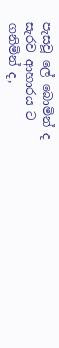පැසවූ ලේ බොමින් ද සැරව ආහාරය ට ගනිමින් ද,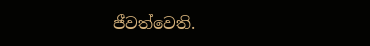ජීවත්වෙති.